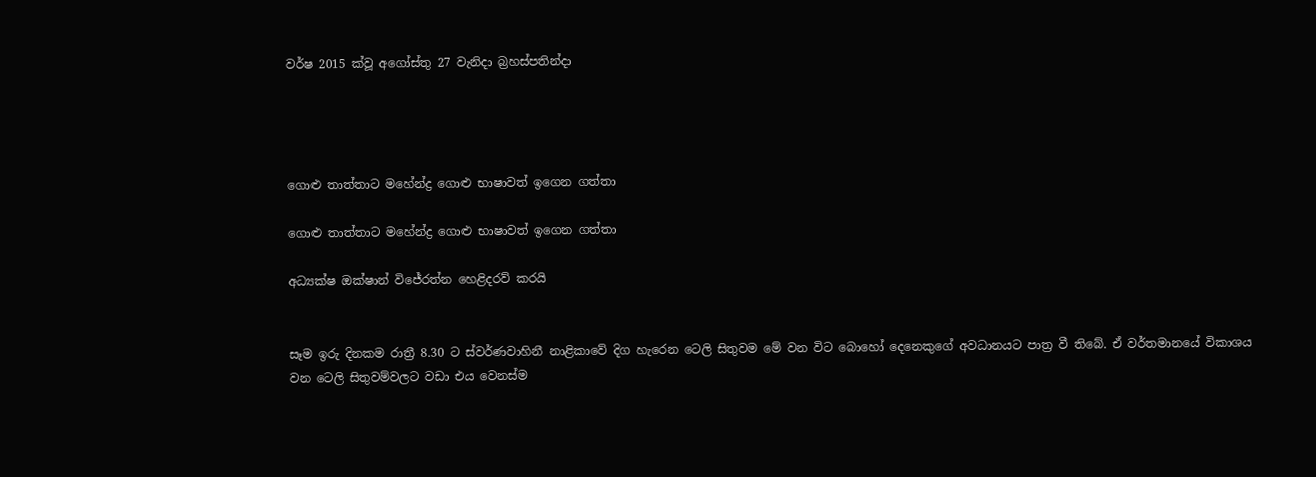වර්ෂ 2015 ක්වූ අගෝස්තු 27 වැනිදා බ්‍රහස්පතින්දා




ගොළු තාත්තාට මහේන්ද්‍ර ගොළු භාෂාවත් ඉගෙන ගත්තා

ගොළු තාත්තාට මහේන්ද්‍ර ගොළු භාෂාවත් ඉගෙන ගත්තා

අධ්‍යක්ෂ ඔක්ෂාන් විජේරත්න හෙළිදරව් කරයි


සෑම ඉරු දිනකම රාත්‍රී 8.30 ට ස්වර්ණවාහිනී නාළිකාවේ දිග හැරෙන ටෙලි සිතුවම මේ වන විට බොහෝ දෙනෙකුගේ අවධානයට පාත්‍ර වී තිබේ. ඒ වර්තමානයේ විකාශය වන ටෙලි සිතුවම්වලට වඩා එය වෙනස්ම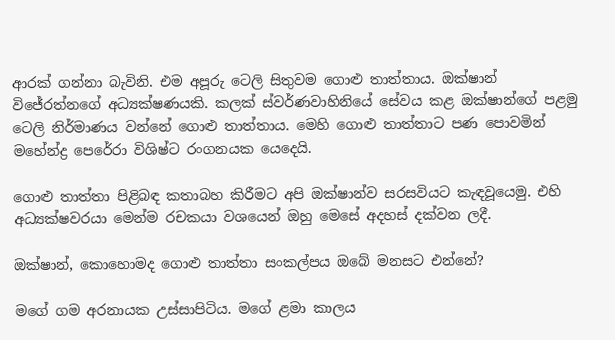ආරක් ගන්නා බැවිනි. එම අපූරු ටෙලි සිතුවම ගොළු තාත්තාය. ඔක්ෂාන් විජේරත්නගේ අධ්‍යක්ෂණයකි. කලක් ස්වර්ණවාහිනියේ සේවය කළ ඔක්ෂාන්ගේ පළමු ටෙලි නිර්මාණය වන්නේ ගොළු තාත්තාය. මෙහි ගොළු තාත්තාට පණ පොවමින් මහේන්ද්‍ර පෙරේරා විශිෂ්ට රංගනයක යෙදෙයි.

ගොළු තාත්තා පිළිබඳ කතාබහ කිරීමට අපි ඔක්ෂාන්ව සරසවියට කැඳවූයෙමු. එහි අධ්‍යක්ෂවරයා මෙන්ම රචකයා වශයෙන් ඔහු මෙසේ අදහස් දක්වන ලදී.

ඔක්ෂාන්, කොහොමද ගොළු තාත්තා සංකල්පය ඔබේ මනසට එන්නේ?

මගේ ගම අරනායක උස්සාපිටිය. මගේ ළමා කාලය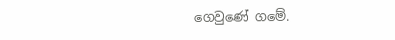ගෙවුණේ ගමේ.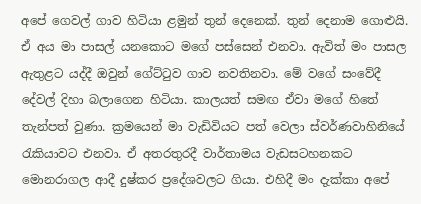අපේ ගෙවල් ගාව හිටියා ළමුන් තුන් දෙනෙක්. තුන් දෙනාම ගොළුයි. ඒ අය මා පාසල් යනකොට මගේ පස්සෙන් එනවා. ඇවිත් මං පාසල ඇතුළට යද්දී ඔවුන් ගේට්ටුව ගාව නවතිනවා. මේ වගේ සංවේදී දේවල් දිහා බලාගෙන හිටියා. කාලයත් සමඟ ඒවා මගේ හිතේ තැන්පත් වුණා. ක්‍රමයෙන් මා වැඩිවියට පත් වෙලා ස්වර්ණවාහිනියේ රැකියාවට එනවා. ඒ අතරතුරදී වාර්තාමය වැඩසටහනකට මොනරාගල ආදී දුෂ්කර ප්‍රදේශවලට ගියා. එහිදී මං දැක්කා අපේ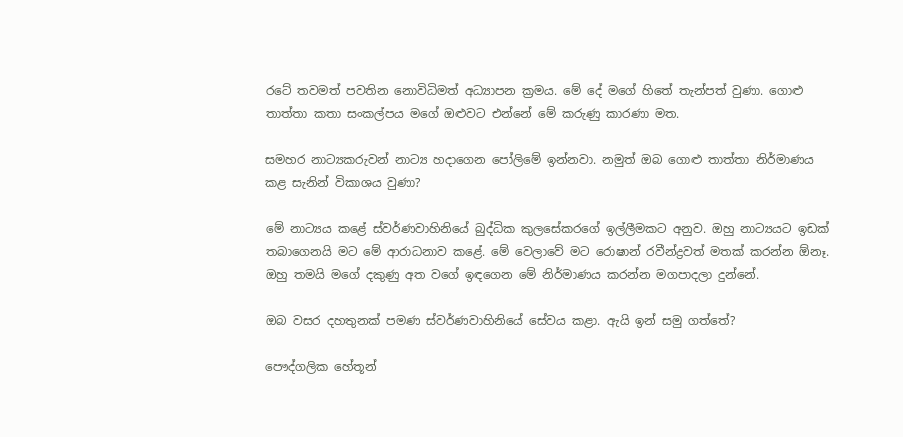රටේ තවමත් පවතින නොවිධිමත් අධ්‍යාපන ක්‍රමය. මේ දේ මගේ හිතේ තැන්පත් වුණා. ගොළු තාත්තා කතා සංකල්පය මගේ ඔළුවට එන්නේ මේ කරුණු කාරණා මත.

සමහර නාට්‍යකරුවන් නාට්‍ය හදාගෙන පෝලිමේ ඉන්නවා. නමුත් ඔබ ගොළු තාත්තා නිර්මාණය කළ සැනින් විකාශය වුණා?

මේ නාට්‍යය කළේ ස්වර්ණවාහිනියේ බුද්ධික කුලසේකරගේ ඉල්ලීමකට අනුව. ඔහු නාට්‍යයට ඉඩක් තබාගෙනයි මට මේ ආරාධනාව කළේ. මේ වෙලාවේ මට රොෂාන් රවීන්ද්‍රවත් මතක් කරන්න ඕනෑ. ඔහු තමයි මගේ දකුණු අත වගේ ඉඳගෙන මේ නිර්මාණය කරන්න මගපාදලා දුන්නේ.

ඔබ වසර දහතුනක් පමණ ස්වර්ණවාහිනියේ සේවය කළා. ඇයි ඉන් සමු ගත්තේ?

පෞද්ගලික හේතූන්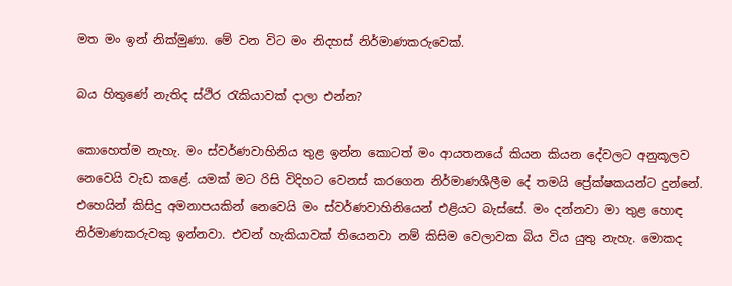මත මං ඉන් නික්මුණා. මේ වන විට මං නිදහස් නිර්මාණකරුවෙක්.

බය හිතුණේ නැතිද ස්ථිර රැකියාවක් දාලා එන්න?

කොහෙත්ම නැහැ. මං ස්වර්ණවාහිනිය තුළ ඉන්න කොටත් මං ආයතනයේ කියන කියන දේවලට අනුකූලව නෙවෙයි වැඩ කළේ. යමක් මට රිසි විදිහට වෙනස් කරගෙන නිර්මාණශීලීම දේ තමයි ප්‍රේක්ෂකයන්ට දුන්නේ. එහෙයින් කිසිදු අමනාපයකින් නෙවෙයි මං ස්වර්ණවාහිනියෙන් එළියට බැස්සේ. මං දන්නවා මා තුළ හොඳ නිර්මාණකරුවකු ඉන්නවා. එවන් හැකියාවක් තියෙනවා නම් කිසිම වෙලාවක බිය විය යුතු නැහැ. මොකද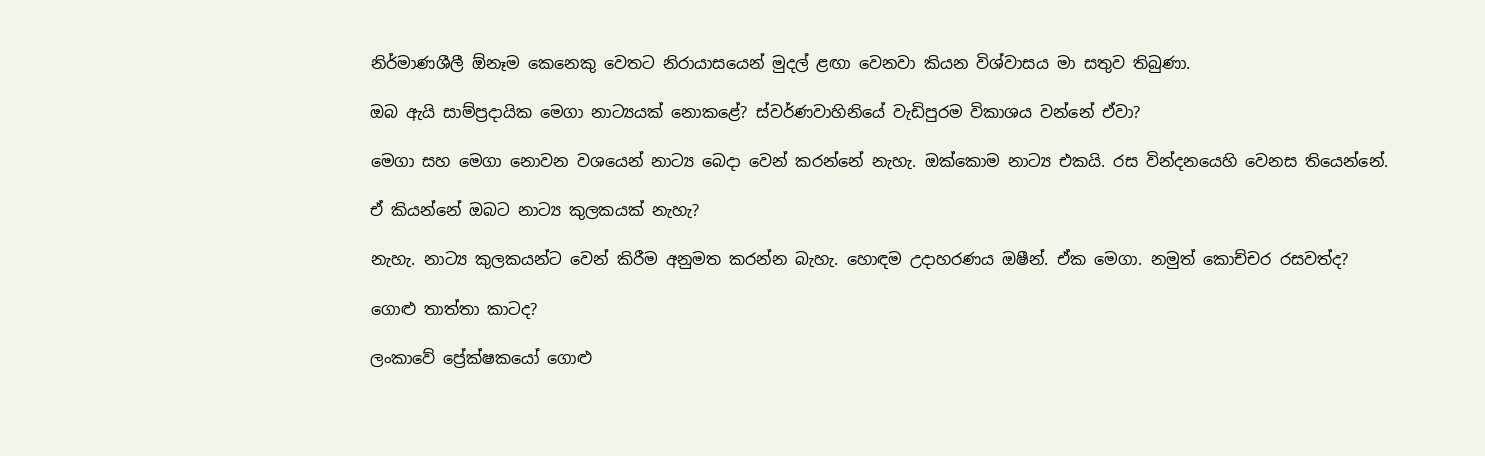නිර්මාණශීලී ඕනෑම කෙනෙකු වෙතට නිරායාසයෙන් මුදල් ළඟා වෙනවා කියන විශ්වාසය මා සතුව තිබුණා.

ඔබ ඇයි සාම්ප්‍රදායික මෙගා නාට්‍යයක් නොකළේ? ස්වර්ණවාහිනියේ වැඩිපුරම විකාශය වන්නේ ඒවා?

මෙගා සහ මෙගා නොවන වශයෙන් නාට්‍ය බෙදා වෙන් කරන්නේ නැහැ. ඔක්කොම නාට්‍ය එකයි. රස වින්දනයෙහි වෙනස තියෙන්නේ.

ඒ කියන්නේ ඔබට නාට්‍ය කුලකයක් නැහැ?

නැහැ. නාට්‍ය කුලකයන්ට වෙන් කිරීම අනුමත කරන්න බැහැ. හොඳම උදාහරණය ඔෂීන්. ඒක මෙගා. නමුත් කොච්චර රසවත්ද?

ගොළු තාත්තා කාටද?

ලංකාවේ ප්‍රේක්ෂකයෝ ගොළු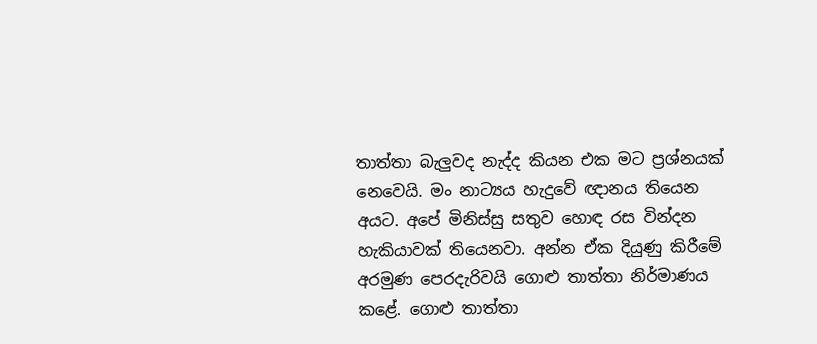තාත්තා බැලුවද නැද්ද කියන එක මට ප්‍රශ්නයක් නෙවෙයි. මං නාට්‍යය හැදුවේ ඥානය තියෙන අයට. අපේ මිනිස්සු සතුව හොඳ රස වින්දන හැකියාවක් තියෙනවා. අන්න ඒක දියුණු කිරීමේ අරමුණ පෙරදැරිවයි ගොළු තාත්තා නිර්මාණය කළේ. ගොළු තාත්තා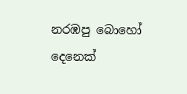නරඹපු බොහෝ දෙනෙක්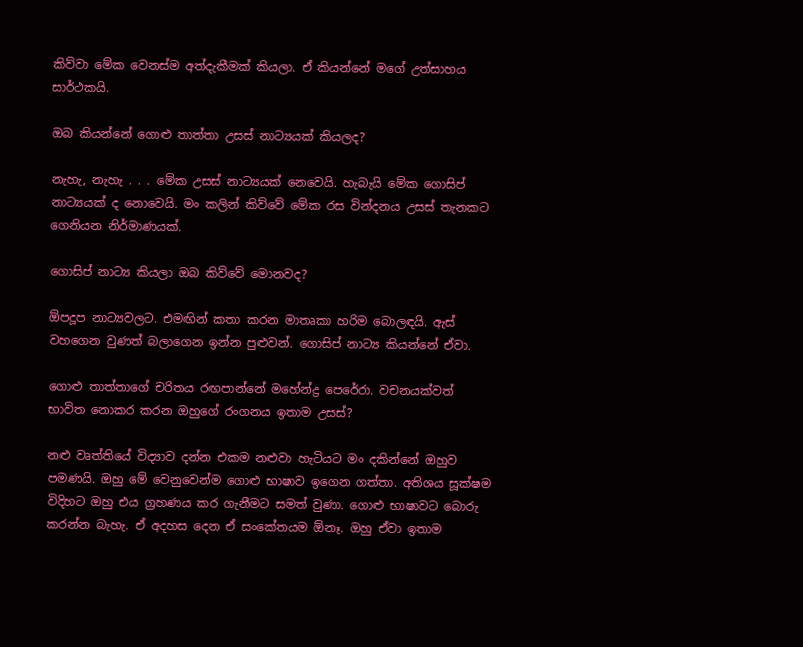කිව්වා මේක වෙනස්ම අත්දැකීමක් කියලා. ඒ කියන්නේ මගේ උත්සාහය සාර්ථකයි.

ඔබ කියන්නේ ගොළු තාත්තා උසස් නාට්‍යයක් කියලද?

නැහැ, නැහැ . . . මේක උසස් නාට්‍යයක් නෙවෙයි. හැබැයි මේක ගොසිප් නාට්‍යයක් ද නොවෙයි. මං කලින් කිව්වේ මේක රස වින්දනය උසස් තැනකට ගෙනියන නිර්මාණයක්.

ගොසිප් නාට්‍ය කියලා ඔබ කිව්වේ මොනවද?

ඕපදූප නාට්‍යවලට. එමඟින් කතා කරන මාතෘකා හරිම බොලඳයි. ඇස් වහගෙන වුණත් බලාගෙන ඉන්න පුළුවන්. ගොසිප් නාට්‍ය කියන්නේ ඒවා.

ගොළු තාත්තාගේ චරිතය රඟපාන්නේ මහේන්ද්‍ර පෙරේරා. වචනයක්වත් භාවිත නොකර කරන ඔහුගේ රංගනය ඉතාම උසස්?

නළු වෘත්තියේ විද්‍යාව දන්න එකම නළුවා හැටියට මං දකින්නේ ඔහුව පමණයි. ඔහු මේ වෙනුවෙන්ම ගොළු භාෂාව ඉගෙන ගත්තා. අතිශය සූක්ෂම විදිහට ඔහු එය ග්‍රහණය කර ගැනීමට සමත් වුණා. ගොළු භාෂාවට බොරු කරන්න බැහැ. ඒ අදහස දෙන ඒ සංකේතයම ඕනෑ. ඔහු ඒවා ඉතාම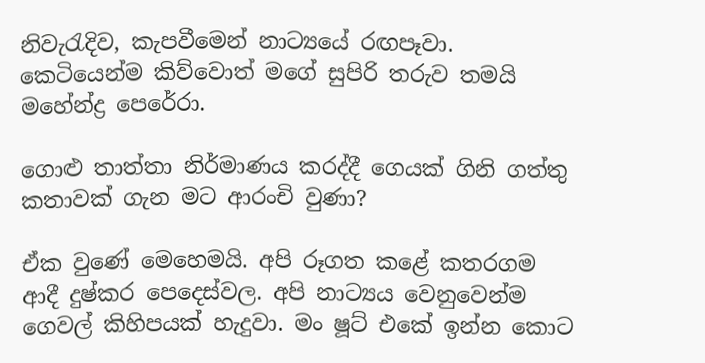නිවැරැදිව, කැපවීමෙන් නාට්‍යයේ රඟපෑවා. කෙටියෙන්ම කිව්වොත් මගේ සුපිරි තරුව තමයි මහේන්ද්‍ර පෙරේරා.

ගොළු තාත්තා නිර්මාණය කරද්දී ගෙයක් ගිනි ගත්තු කතාවක් ගැන මට ආරංචි වුණා?

ඒක වුණේ මෙහෙමයි. අපි රූගත කළේ කතරගම ආදී දුෂ්කර පෙදෙස්වල. අපි නාට්‍යය වෙනුවෙන්ම ගෙවල් කිහිපයක් හැදුවා. මං ෂූට් එකේ ඉන්න කොට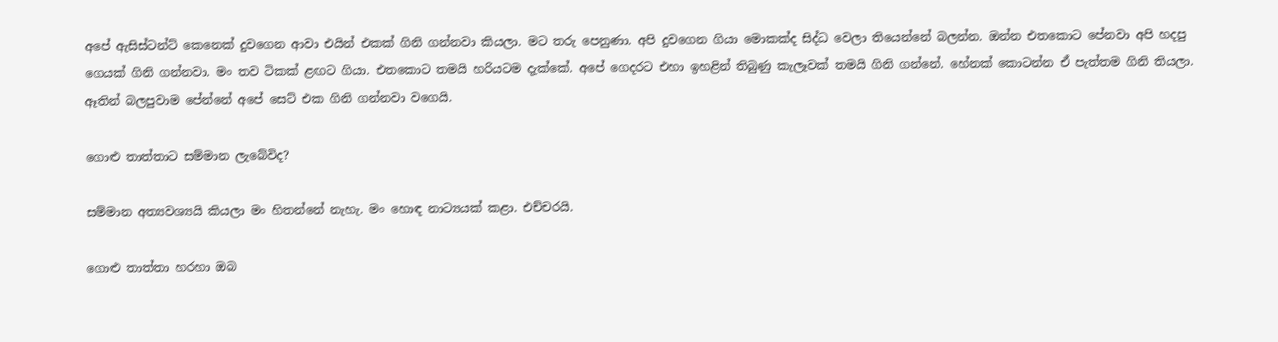අපේ ඇසිස්ටන්ට් කෙනෙක් දුවගෙන ආවා එයින් එකක් ගිනි ගන්නවා කියලා. මට තරු පෙනුණා. අපි දුවගෙන ගියා මොකක්ද සිද්ධ වෙලා තියෙන්නේ බලන්න. ඔන්න එතකොට පේනවා අපි හදපු ගෙයක් ගිනි ගන්නවා. මං තව ටිකක් ළඟට ගියා. එතකොට තමයි හරියටම දැක්කේ. අපේ ගෙදරට එහා ඉහළින් තිබුණු කැලෑවක් තමයි ගිනි ගන්නේ. හේනක් කොටන්න ඒ පැත්තම ගිනි තියලා. ඈතින් බලපුවාම පේන්නේ අපේ සෙට් එක ගිනි ගන්නවා වගෙයි.

ගොළු තාත්තාට සම්මාන ලැබේවිද?

සම්මාන අත්‍යවශ්‍යයි කියලා මං හිතන්නේ නැහැ. මං හොඳ නාට්‍යයක් කළා. එච්චරයි.

ගොළු තාත්තා හරහා ඔබ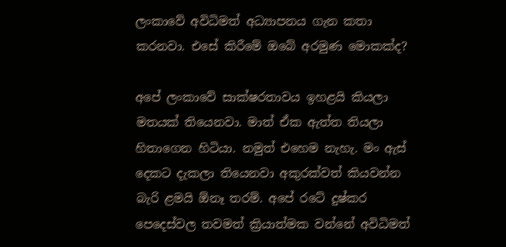ලංකාවේ අවිධිමත් අධ්‍යාපනය ගැන කතා කරනවා. එසේ කිරීමේ ඔබේ අරමුණ මොකක්ද?

අපේ ලංකාවේ සාක්ෂරතාවය ඉහළයි කියලා මතයක් තියෙනවා. මාත් ඒක ඇත්ත තියලා හිතාගෙන හිටියා. නමුත් එහෙම නැහැ. මං ඇස් දෙකට දැකලා තියෙනවා අකුරක්වත් කියවන්න බැරි ළමයි ඕනෑ තරම්. අපේ රටේ දුෂ්කර පෙදෙස්වල තවමත් ක්‍රියාත්මක වන්නේ අවිධිමත්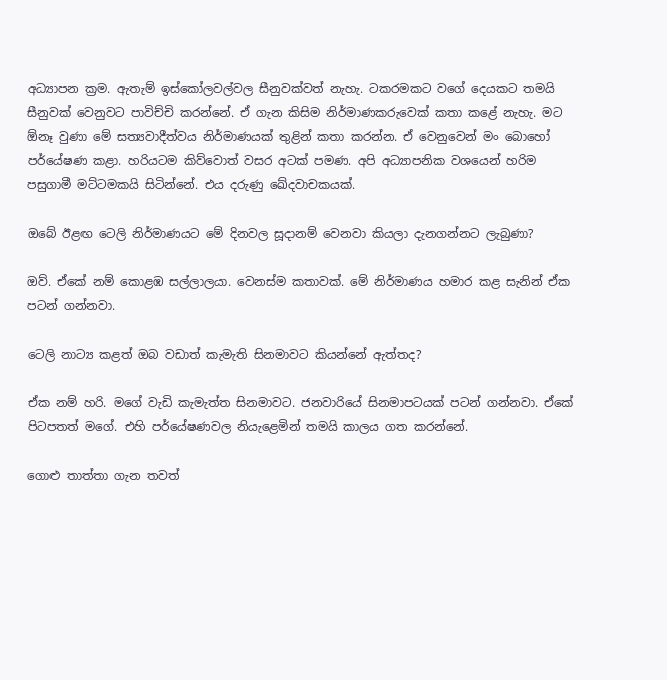අධ්‍යාපන ක්‍රම. ඇතැම් ඉස්කෝලවල්වල සීනුවක්වත් නැහැ. ටකරමකට වගේ දෙයකට තමයි සීනුවක් වෙනුවට පාවිච්චි කරන්නේ. ඒ ගැන කිසිම නිර්මාණකරුවෙක් කතා කළේ නැහැ. මට ඕනෑ වුණා මේ සත්‍යවාදීත්වය නිර්මාණයක් තුළින් කතා කරන්න. ඒ වෙනුවෙන් මං බොහෝ පර්යේෂණ කළා. හරියටම කිව්වොත් වසර අටක් පමණ. අපි අධ්‍යාපනික වශයෙන් හරිම පසුගාමී මට්ටමකයි සිටින්නේ. එය දරුණු ඛේදවාචකයක්.

ඔබේ ඊළඟ ටෙලි නිර්මාණයට මේ දිනවල සූදානම් වෙනවා කියලා දැනගන්නට ලැබුණා?

ඔව්. ඒකේ නම් කොළඹ සල්ලාලයා. වෙනස්ම කතාවක්. මේ නිර්මාණය හමාර කළ සැනින් ඒක පටන් ගන්නවා.

ටෙලි නාට්‍ය කළත් ඔබ වඩාත් කැමැති සිනමාවට කියන්නේ ඇත්තද?

ඒක නම් හරි. මගේ වැඩි කැමැත්ත සිනමාවට. ජනවාරියේ සිනමාපටයක් පටන් ගන්නවා. ඒකේ පිටපතත් මගේ. එහි පර්යේෂණවල නියැළෙමින් තමයි කාලය ගත කරන්නේ.

ගොළු තාත්තා ගැන තවත්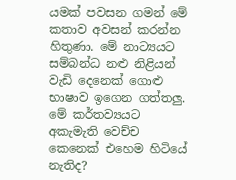යමක් පවසන ගමන් මේ කතාව අවසන් කරන්න හිතුණා. මේ නාට්‍යයට සම්බන්ධ නළු නිළියන් වැඩි දෙනෙක් ගොළු භාෂාව ඉගෙන ගත්තලු. මේ කර්තව්‍යයට අකැමැති වෙච්ච කෙනෙක් එහෙම හිටියේ නැතිද?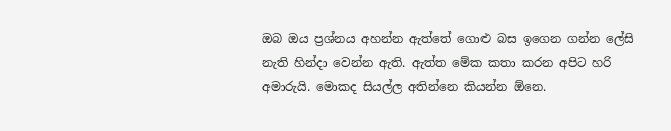ඔබ ඔය ප්‍රශ්නය අහන්න ඇත්තේ ගොළු බස ඉගෙන ගන්න ලේසි නැති හින්දා වෙන්න ඇති. ඇත්ත මේක කතා කරන අපිට හරි අමාරුයි. මොකද සියල්ල අතින්නෙ කියන්න ඕනෙ.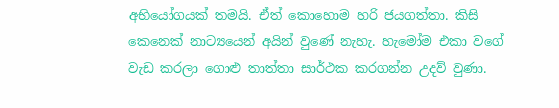අභියෝගයක් තමයි. ඒත් කොහොම හරි ජයගත්තා. කිසි කෙනෙක් නාට්‍යයෙන් අයින් වුණේ නැහැ. හැමෝම එකා වගේ වැඩ කරලා ගොළු තාත්තා සාර්ථක කරගන්න උදව් වුණා.